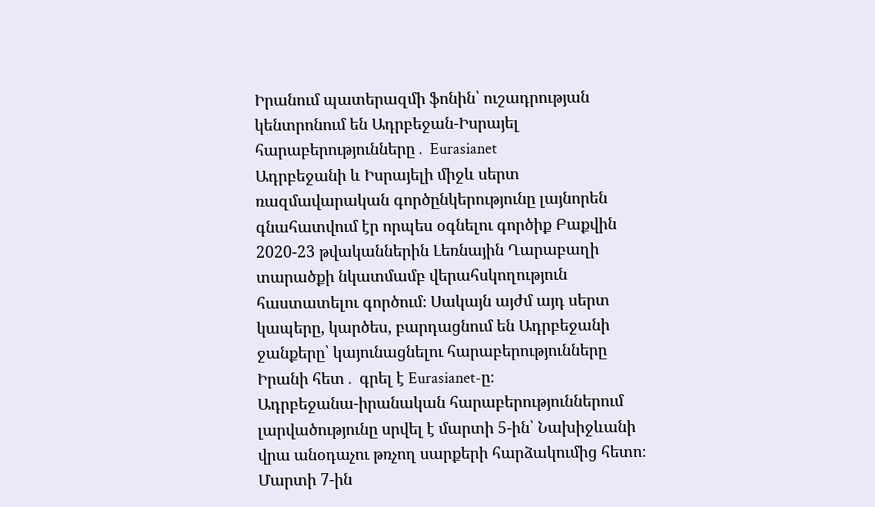Իրանում պատերազմի ֆոնին՝ ուշադրության կենտրոնում են Ադրբեջան-Իսրայել հարաբերությունները․ Eurasianet
Ադրբեջանի և Իսրայելի միջև սերտ ռազմավարական գործընկերությունը լայնորեն գնահատվում էր որպես օգնելու գործիք Բաքվին 2020-23 թվականներին Լեռնային Ղարաբաղի տարածքի նկատմամբ վերահսկողություն հաստատելու գործում։ Սակայն այժմ այդ սերտ կապերը, կարծես, բարդացնում են Ադրբեջանի ջանքերը՝ կայունացնելու հարաբերությունները Իրանի հետ․ գրել է Eurasianet-ը։
Ադրբեջանա-իրանական հարաբերություններում լարվածությունը սրվել է մարտի 5-ին՝ Նախիջևանի վրա անօդաչու թռչող սարքերի հարձակումից հետո։ Մարտի 7-ին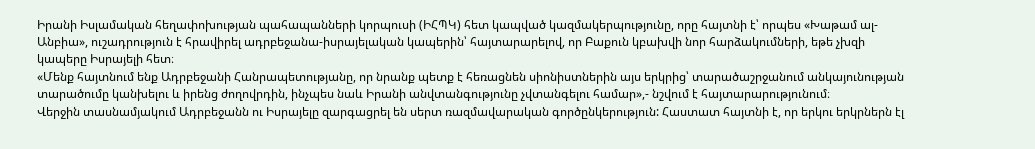Իրանի Իսլամական հեղափոխության պահապանների կորպուսի (ԻՀՊԿ) հետ կապված կազմակերպությունը, որը հայտնի է՝ որպես «Խաթամ ալ-Անբիա», ուշադրություն է հրավիրել ադրբեջանա-իսրայելական կապերին՝ հայտարարելով, որ Բաքուն կբախվի նոր հարձակումների, եթե չխզի կապերը Իսրայելի հետ։
«Մենք հայտնում ենք Ադրբեջանի Հանրապետությանը, որ նրանք պետք է հեռացնեն սիոնիստներին այս երկրից՝ տարածաշրջանում անկայունության տարածումը կանխելու և իրենց ժողովրդին, ինչպես նաև Իրանի անվտանգությունը չվտանգելու համար»,- նշվում է հայտարարությունում։
Վերջին տասնամյակում Ադրբեջանն ու Իսրայելը զարգացրել են սերտ ռազմավարական գործընկերություն: Հաստատ հայտնի է, որ երկու երկրներն էլ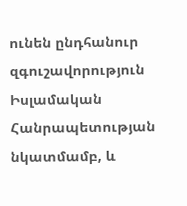ունեն ընդհանուր զգուշավորություն Իսլամական Հանրապետության նկատմամբ, և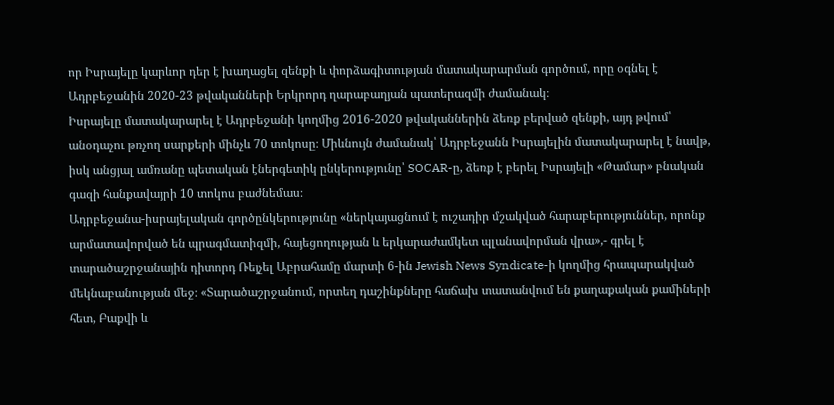որ Իսրայելը կարևոր դեր է խաղացել զենքի և փորձագիտության մատակարարման գործում, որը օգնել է Ադրբեջանին 2020-23 թվականների Երկրորդ ղարաբաղյան պատերազմի ժամանակ։
Իսրայելը մատակարարել է Ադրբեջանի կողմից 2016-2020 թվականներին ձեռք բերված զենքի, այդ թվում՝ անօդաչու թռչող սարքերի մինչև 70 տոկոսը։ Միևնույն ժամանակ՝ Ադրբեջանն Իսրայելին մատակարարել է նավթ, իսկ անցյալ ամռանը պետական էներգետիկ ընկերությունը՝ SOCAR-ը, ձեռք է բերել Իսրայելի «Թամար» բնական գազի հանքավայրի 10 տոկոս բաժնեմաս։
Ադրբեջանա-իսրայելական գործընկերությունը «ներկայացնում է ուշադիր մշակված հարաբերություններ, որոնք արմատավորված են պրագմատիզմի, հայեցողության և երկարաժամկետ պլանավորման վրա»,- գրել է տարածաշրջանային դիտորդ Ռեյչել Աբրահամը մարտի 6-ին Jewish News Syndicate-ի կողմից հրապարակված մեկնաբանության մեջ։ «Տարածաշրջանում, որտեղ դաշինքները հաճախ տատանվում են քաղաքական քամիների հետ, Բաքվի և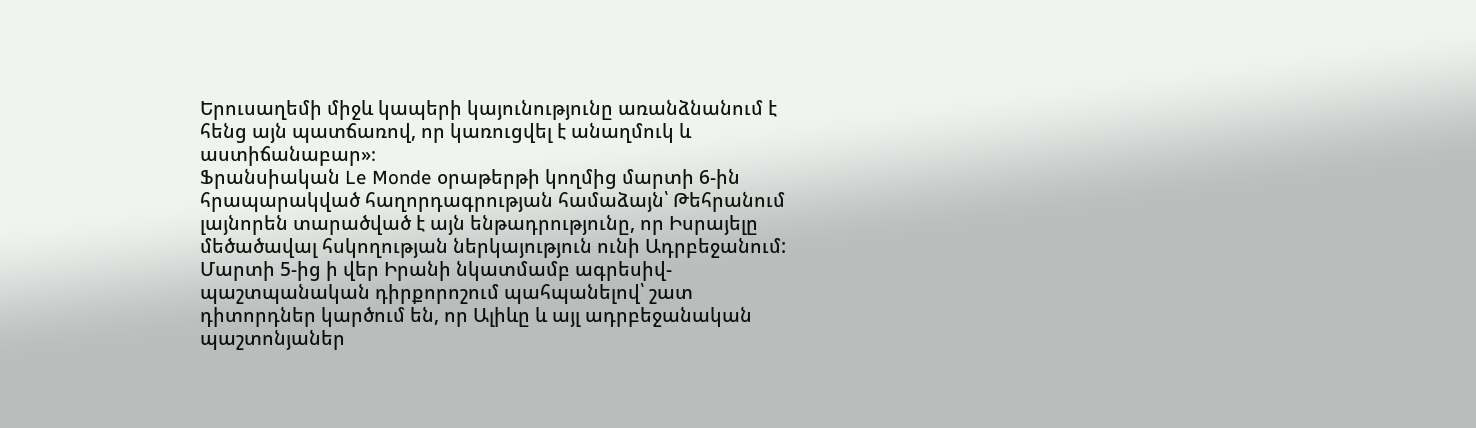Երուսաղեմի միջև կապերի կայունությունը առանձնանում է հենց այն պատճառով, որ կառուցվել է անաղմուկ և աստիճանաբար»։
Ֆրանսիական Le Monde օրաթերթի կողմից մարտի 6-ին հրապարակված հաղորդագրության համաձայն՝ Թեհրանում լայնորեն տարածված է այն ենթադրությունը, որ Իսրայելը մեծածավալ հսկողության ներկայություն ունի Ադրբեջանում:
Մարտի 5-ից ի վեր Իրանի նկատմամբ ագրեսիվ-պաշտպանական դիրքորոշում պահպանելով՝ շատ դիտորդներ կարծում են, որ Ալիևը և այլ ադրբեջանական պաշտոնյաներ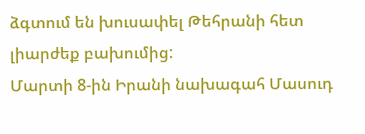ձգտում են խուսափել Թեհրանի հետ լիարժեք բախումից:
Մարտի 8-ին Իրանի նախագահ Մասուդ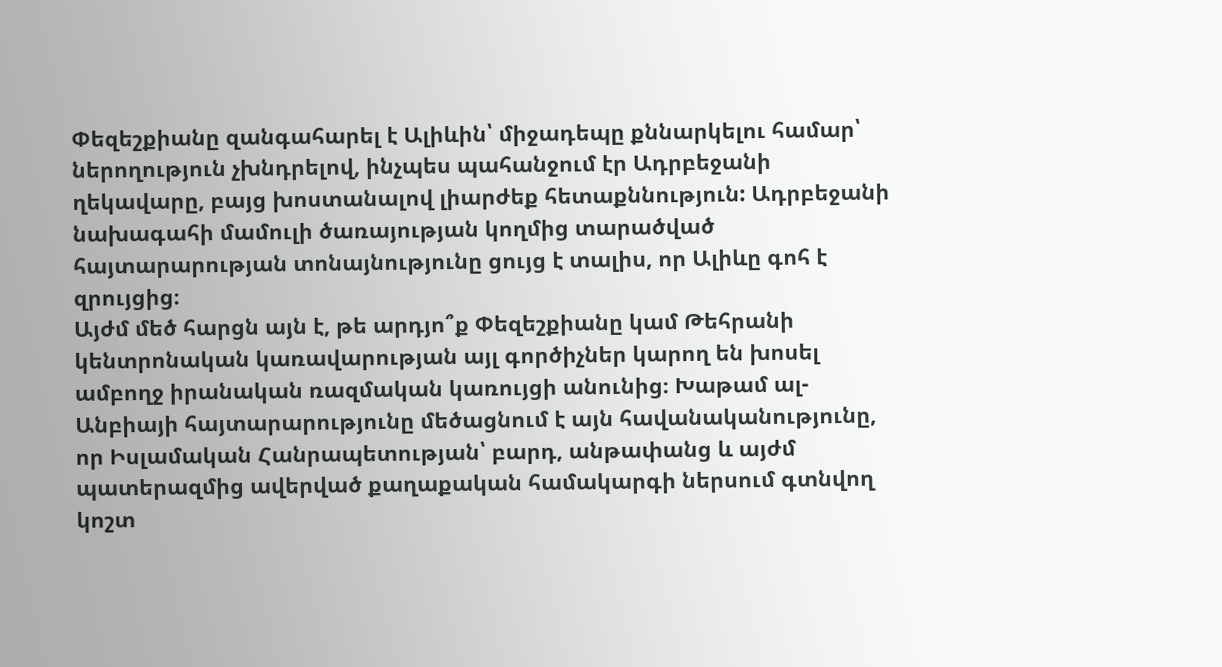Փեզեշքիանը զանգահարել է Ալիևին՝ միջադեպը քննարկելու համար՝ ներողություն չխնդրելով, ինչպես պահանջում էր Ադրբեջանի ղեկավարը, բայց խոստանալով լիարժեք հետաքննություն: Ադրբեջանի նախագահի մամուլի ծառայության կողմից տարածված հայտարարության տոնայնությունը ցույց է տալիս, որ Ալիևը գոհ է զրույցից։
Այժմ մեծ հարցն այն է, թե արդյո՞ք Փեզեշքիանը կամ Թեհրանի կենտրոնական կառավարության այլ գործիչներ կարող են խոսել ամբողջ իրանական ռազմական կառույցի անունից։ Խաթամ ալ-Անբիայի հայտարարությունը մեծացնում է այն հավանականությունը, որ Իսլամական Հանրապետության՝ բարդ, անթափանց և այժմ պատերազմից ավերված քաղաքական համակարգի ներսում գտնվող կոշտ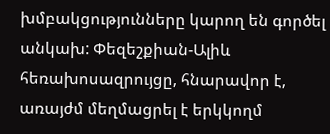խմբակցությունները կարող են գործել անկախ: Փեզեշքիան-Ալիև հեռախոսազրույցը, հնարավոր է, առայժմ մեղմացրել է երկկողմ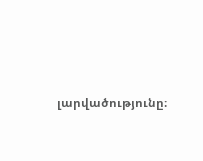լարվածությունը։